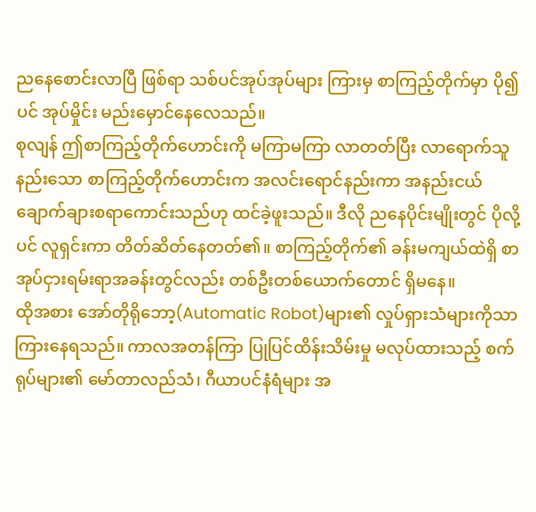ညနေစောင်းလာပြီ ဖြစ်ရာ သစ်ပင်အုပ်အုပ်များ ကြားမှ စာကြည့်တိုက်မှာ ပို၍ပင် အုပ်မှိုင်း မည်းမှောင်နေလေသည်။
စုလျန် ဤစာကြည့်တိုက်ဟောင်းကို မကြာမကြာ လာတတ်ပြီး လာရောက်သူနည်းသော စာကြည့်တိုက်ဟောင်းက အလင်းရောင်နည်းကာ အနည်းငယ် ချောက်ချားစရာကောင်းသည်ဟု ထင်ခဲ့ဖူးသည်။ ဒီလို ညနေပိုင်းမျိုးတွင် ပိုလို့ပင် လူရှင်းကာ တိတ်ဆိတ်နေတတ်၏။ စာကြည့်တိုက်၏ ခန်းမကျယ်ထဲရှိ စာအုပ်ငှားရမ်းရာအခန်းတွင်လည်း တစ်ဦးတစ်ယောက်တောင် ရှိမနေ။
ထိုအစား အော်တိုရိုဘော့(Automatic Robot)များ၏ လှုပ်ရှားသံများကိုသာ ကြားနေရသည်။ ကာလအတန်ကြာ ပြုပြင်ထိန်းသိမ်းမှု မလုပ်ထားသည့် စက်ရုပ်များ၏ မော်တာလည်သံ၊ ဂီယာပင်နံရံများ အ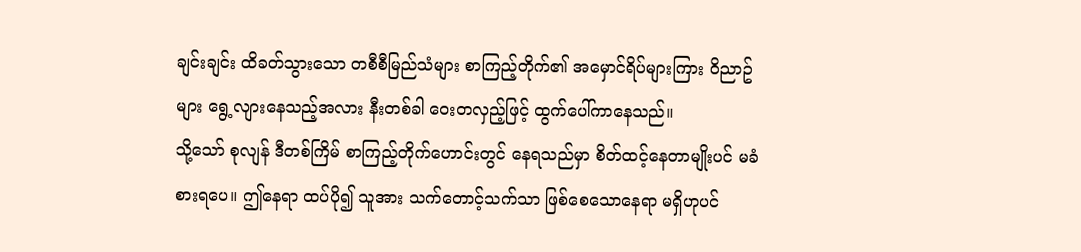ချင်းချင်း ထိခတ်သွားသော တစီစီမြည်သံများ စာကြည့်တိုက်၏ အမှောင်ရိပ်များကြား ဝိညာဥ်များ ရွေ့လျားနေသည့်အလား နီးတစ်ခါ ဝေးတလှည့်ဖြင့် ထွက်ပေါ်ကာနေသည်။
သို့သော် စုလျန် ဒီတစ်ကြိမ် စာကြည့်တိုက်ဟောင်းတွင် နေရသည်မှာ စိတ်ထင့်နေတာမျိုးပင် မခံစားရပေ။ ဤနေရာ ထပ်ပို၍ သူအား သက်တောင့်သက်သာ ဖြစ်စေသောနေရာ မရှိဟုပင်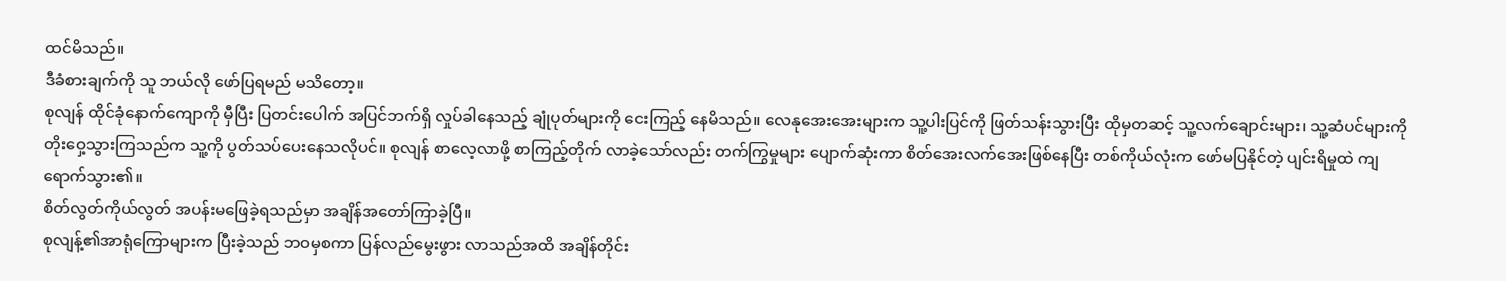ထင်မိသည်။
ဒီခံစားချက်ကို သူ ဘယ်လို ဖော်ပြရမည် မသိတော့။
စုလျန် ထိုင်ခုံနောက်ကျောကို မှီပြီး ပြတင်းပေါက် အပြင်ဘက်ရှိ လှုပ်ခါနေသည့် ချုံပုတ်များကို ငေးကြည့် နေမိသည်။ လေနုအေးအေးများက သူ့ပါးပြင်ကို ဖြတ်သန်းသွားပြီး ထိုမှတဆင့် သူ့လက်ချောင်းများ၊ သူ့ဆံပင်များကို တိုးဝှေ့သွားကြသည်က သူ့ကို ပွတ်သပ်ပေးနေသလိုပင်။ စုလျန် စာလေ့လာဖို့ စာကြည့်တိုက် လာခဲ့သော်လည်း တက်ကြွမှုများ ပျောက်ဆုံးကာ စိတ်အေးလက်အေးဖြစ်နေပြီး တစ်ကိုယ်လုံးက ဖော်မပြနိုင်တဲ့ ပျင်းရိမှုထဲ ကျရောက်သွား၏။
စိတ်လွတ်ကိုယ်လွတ် အပန်းမဖြေခဲ့ရသည်မှာ အချိန်အတော်ကြာခဲ့ပြီ။
စုလျန့်၏အာရုံကြောများက ပြီးခဲ့သည် ဘဝမှစကာ ပြန်လည်မွေးဖွား လာသည်အထိ အချိန်တိုင်း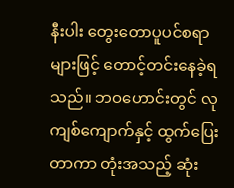နီးပါး တွေးတောပူပင်စရာများဖြင့် တောင့်တင်းနေခဲ့ရသည်။ ဘဝဟောင်းတွင် လုကျစ်ကျောက်နှင့် ထွက်ပြေးတာကာ တုံးအသည့် ဆုံး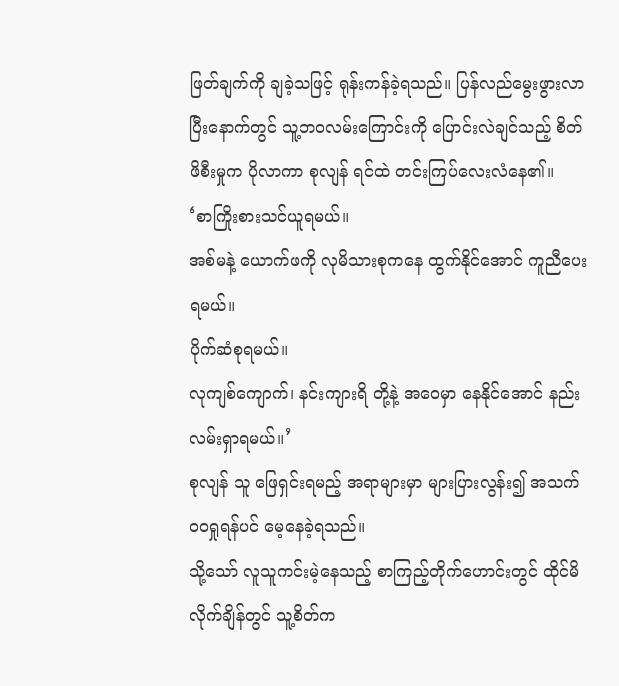ဖြတ်ချက်ကို ချခဲ့သဖြင့် ရုန်းကန်ခဲ့ရသည်။ ပြန်လည်မွေးဖွားလာပြီးနောက်တွင် သူ့ဘဝလမ်းကြောင်းကို ပြောင်းလဲချင်သည့် စိတ်ဖိစီးမှုက ပိုလာကာ စုလျန် ရင်ထဲ တင်းကြပ်လေးလံနေ၏။
‘စာကြိုးစားသင်ယူရမယ်။
အစ်မနဲ့ ယောက်ဖကို လုမိသားစုကနေ ထွက်နိုင်အောင် ကူညီပေးရမယ်။
ပိုက်ဆံစုရမယ်။
လုကျစ်ကျောက်၊ နင်းကျားရိ တို့နဲ့ အဝေမှာ နေနိုင်အောင် နည်းလမ်းရှာရမယ်။’
စုလျန် သူ ဖြေရှင်းရမည့် အရာများမှာ များပြားလွန်း၍ အသက်ဝဝရှုရန်ပင် မေ့နေခဲ့ရသည်။
သို့သော် လူသူကင်းမဲ့နေသည့် စာကြည့်တိုက်ဟောင်းတွင် ထိုင်မိလိုက်ချိန်တွင် သူ့စိတ်က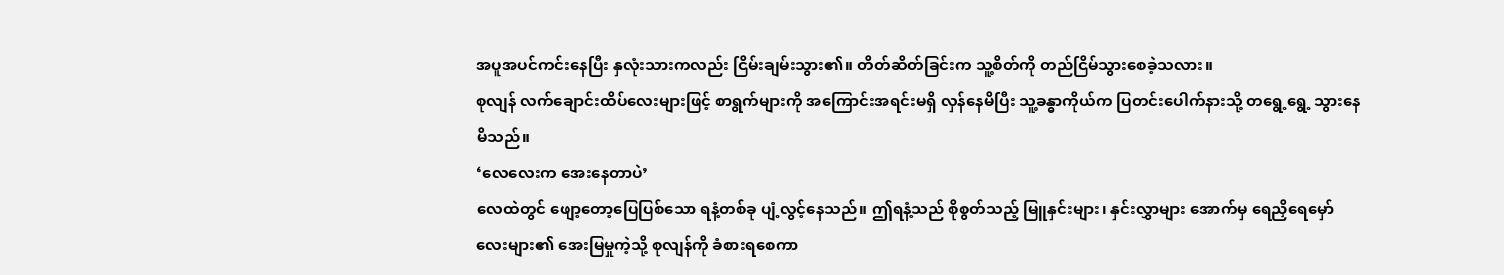အပူအပင်ကင်းနေပြီး နှလုံးသားကလည်း ငြိမ်းချမ်းသွား၏။ တိတ်ဆိတ်ခြင်းက သူ့စိတ်ကို တည်ငြိမ်သွားစေခဲ့သလား။
စုလျန် လက်ချောင်းထိပ်လေးများဖြင့် စာရွက်များကို အကြောင်းအရင်းမရှိ လှန်နေမိပြီး သူ့ခန္ဓာကိုယ်က ပြတင်းပေါက်နားသို့ တရွေ့ရွေ့ သွားနေမိသည်။
‘လေလေးက အေးနေတာပဲ’
လေထဲတွင် ဖျော့တော့ပြေပြစ်သော ရနံ့တစ်ခု ပျံ့လွင့်နေသည်။ ဤရနံ့သည် စိုစွတ်သည့် မြူနှင်းများ၊ နှင်းလွှာများ အောက်မှ ရေညှိရေမှော်လေးများ၏ အေးမြမှုကဲ့သို့ စုလျန်ကို ခံစားရစေကာ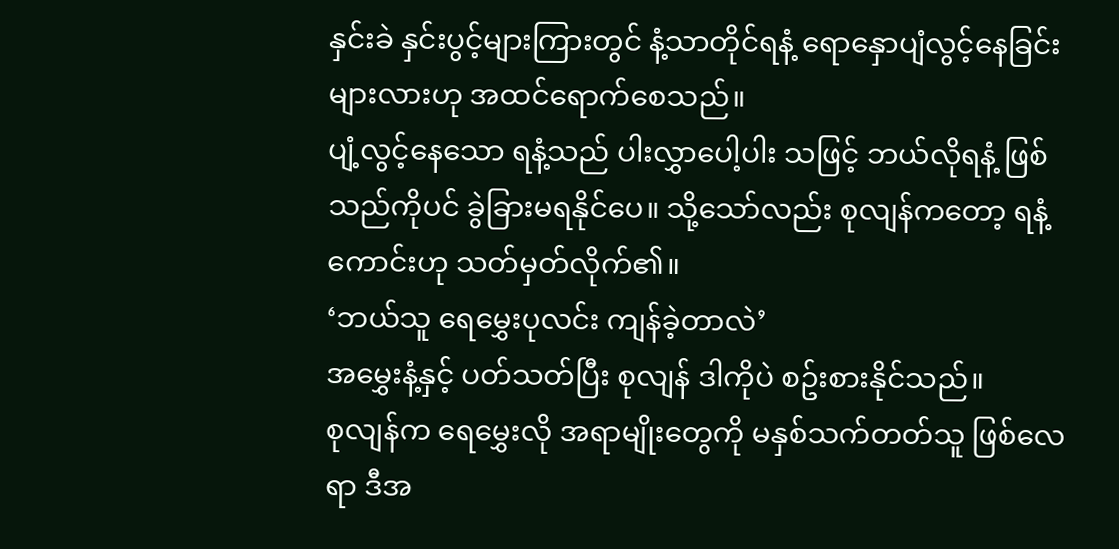နှင်းခဲ နှင်းပွင့်များကြားတွင် နံ့သာတိုင်ရနံ့ ရောနှောပျံလွင့်နေခြင်းများလားဟု အထင်ရောက်စေသည်။
ပျံ့လွင့်နေသော ရနံ့သည် ပါးလွှာပေါ့ပါး သဖြင့် ဘယ်လိုရနံ့ ဖြစ်သည်ကိုပင် ခွဲခြားမရနိုင်ပေ။ သို့သော်လည်း စုလျန်ကတော့ ရနံ့ကောင်းဟု သတ်မှတ်လိုက်၏။
‘ဘယ်သူ ရေမွှေးပုလင်း ကျန်ခဲ့တာလဲ’
အမွှေးနံ့နှင့် ပတ်သတ်ပြီး စုလျန် ဒါကိုပဲ စဥ်းစားနိုင်သည်။
စုလျန်က ရေမွှေးလို အရာမျိုးတွေကို မနှစ်သက်တတ်သူ ဖြစ်လေရာ ဒီအ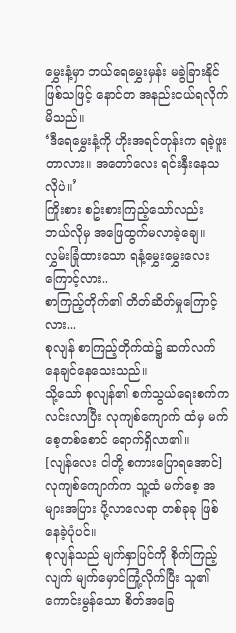မွှေးနံ့မှာ ဘယ်ရေမွှေးမှန်း မခွဲခြားနိုင်ဖြစ်သဖြင့် နောင်တ အနည်းငယ်ရလိုက်မိသည်။
‘ဒီရေမွှေးနံ့ကို ဟိုးအရင်တုန်းက ရခဲ့ဖူးတာလား။ အတော်လေး ရင်းနှီးနေသလိုပဲ။’
ကြိုးစား စဥ်းစားကြည့်သော်လည်း ဘယ်လိုမှ အဖြေထွက်မလာခဲ့ချေ။
လွှမ်းခြုံထားသော ရနံ့မွှေးမွှေးလေးကြောင့်လား..
စာကြည့်တိုက်၏ တိတ်ဆိတ်မှုကြောင့်လား...
စုလျန် စာကြည့်တိုက်ထဲ၌ ဆက်လက် နေချင်နေသေးသည်။
သို့သော် စုလျန်၏ စက်သွယ်ရေးစက်က လင်းလာပြီး လုကျစ်ကျောက် ထံမှ မက်စေ့တစ်စောင် ရောက်ရှိလာ၏။
[လျန်လေး ငါတို့ စကားပြောရအောင်]
လုကျစ်ကျောက်က သူ့ထံ မက်စေ့ အများအပြား ပို့လာလေရာ တစ်ခုခု ဖြစ်နေခဲ့ပုံပင်။
စုလျန်သည် မျက်နှာပြင်ကို စိုက်ကြည့်လျက် မျက်မှောင်ကြုံ့လိုက်ပြီး သူ၏ကောင်းမွန်သော စိတ်အခြေ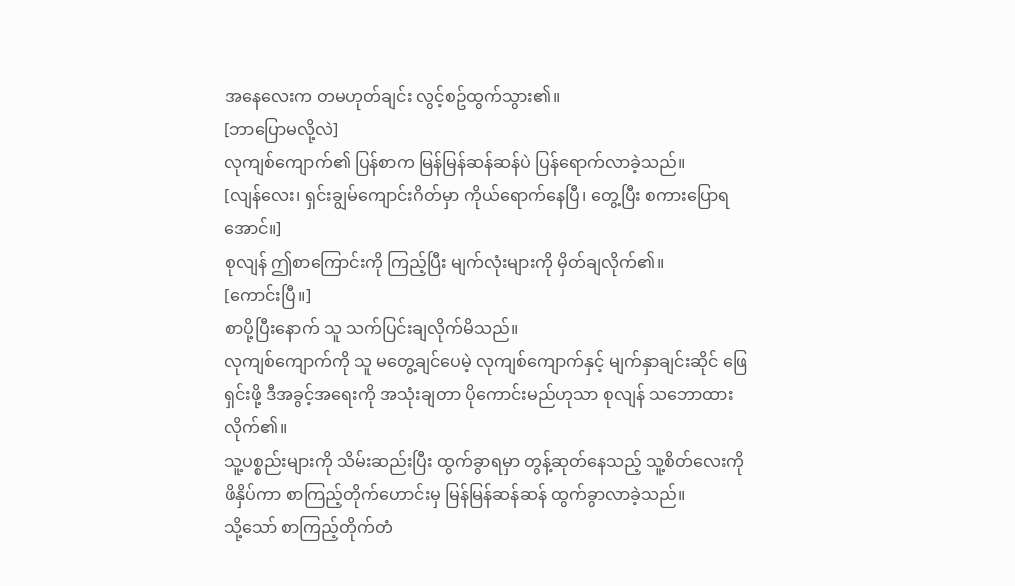အနေလေးက တမဟုတ်ချင်း လွင့်စဥ်ထွက်သွား၏။
[ဘာပြောမလို့လဲ]
လုကျစ်ကျောက်၏ ပြန်စာက မြန်မြန်ဆန်ဆန်ပဲ ပြန်ရောက်လာခဲ့သည်။
[လျန်လေး၊ ရှင်းချွမ်ကျောင်းဂိတ်မှာ ကိုယ်ရောက်နေပြီ၊ တွေ့ပြီး စကားပြောရအောင်။]
စုလျန် ဤစာကြောင်းကို ကြည့်ပြီး မျက်လုံးများကို မှိတ်ချလိုက်၏။
[ကောင်းပြီ။]
စာပို့ပြီးနောက် သူ သက်ပြင်းချလိုက်မိသည်။
လုကျစ်ကျောက်ကို သူ မတွေ့ချင်ပေမဲ့ လုကျစ်ကျောက်နှင့် မျက်နှာချင်းဆိုင် ဖြေရှင်းဖို့ ဒီအခွင့်အရေးကို အသုံးချတာ ပိုကောင်းမည်ဟုသာ စုလျန် သဘောထားလိုက်၏။
သူ့ပစ္စည်းများကို သိမ်းဆည်းပြီး ထွက်ခွာရမှာ တွန့်ဆုတ်နေသည့် သူ့စိတ်လေးကို ဖိနှိပ်ကာ စာကြည့်တိုက်ဟောင်းမှ မြန်မြန်ဆန်ဆန် ထွက်ခွာလာခဲ့သည်။
သို့သော် စာကြည့်တိုက်တံ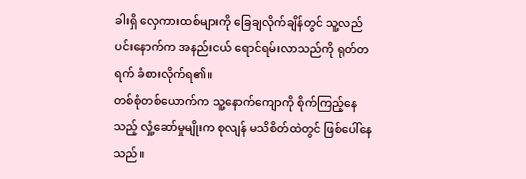ခါးရှိ လှေကားထစ်များကို ခြေချလိုက်ချိန်တွင် သူ့လည်ပင်းနောက်က အနည်းငယ် ရောင်ရမ်းလာသည်ကို ရုတ်တရက် ခံစားလိုက်ရ၏။
တစ်စုံတစ်ယောက်က သူ့နောက်ကျောကို စိုက်ကြည့်နေသည့် လှုံ့ဆော်မှုမျိုးက စုလျန် မသိစိတ်ထဲတွင် ဖြစ်ပေါ်နေသည်။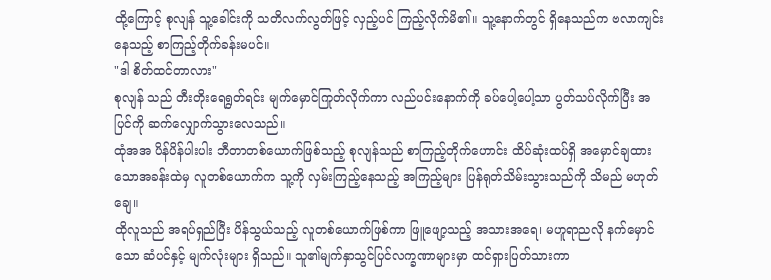ထို့ကြောင့် စုလျန် သူ့ခေါင်းကို သတိလက်လွတ်ဖြင့် လှည့်ပင် ကြည့်လိုက်မိ၏။ သူ့နောက်တွင် ရှိနေသည်က ဗလာကျင်းနေသည့် စာကြည့်တိုက်ခန်းမပင်။
"ဒါ စိတ်ထင်တာလား"
စုလျန် သည် တီးတိုးရေရွတ်ရင်း မျက်မှောင်ကြုတ်လိုက်ကာ လည်ပင်းနောက်ကို ခပ်ပေါ့ပေါ့သာ ပွတ်သပ်လိုက်ပြီး အပြင်ကို ဆက်လျှောက်သွားလေသည်။
ထုံအအ ပိန်ပိန်ပါးပါး ဘီတာတစ်ယောက်ဖြစ်သည့် စုလျန်သည် စာကြည့်တိုက်ဟောင်း ထိပ်ဆုံးထပ်ရှိ အမှောင်ချထားသောအခန်းထဲမှ လူတစ်ယောက်က သူ့ကို လှမ်းကြည့်နေသည့် အကြည့်များ ပြန်ရုတ်သိမ်းသွားသည်ကို သိမည် မဟုတ်ချေ။
ထိုလူသည် အရပ်ရှည်ပြီး ပိန်သွယ်သည့် လူတစ်ယောက်ဖြစ်ကာ ဖြူဖျော့သည့် အသားအရေ၊ မဟူရာညလို နက်မှောင်သော ဆံပင်နှင့် မျက်လုံးများ ရှိသည်။ သူ၏မျက်နှာသွင်ပြင်လက္ခဏာများမှာ ထင်ရှားပြတ်သားကာ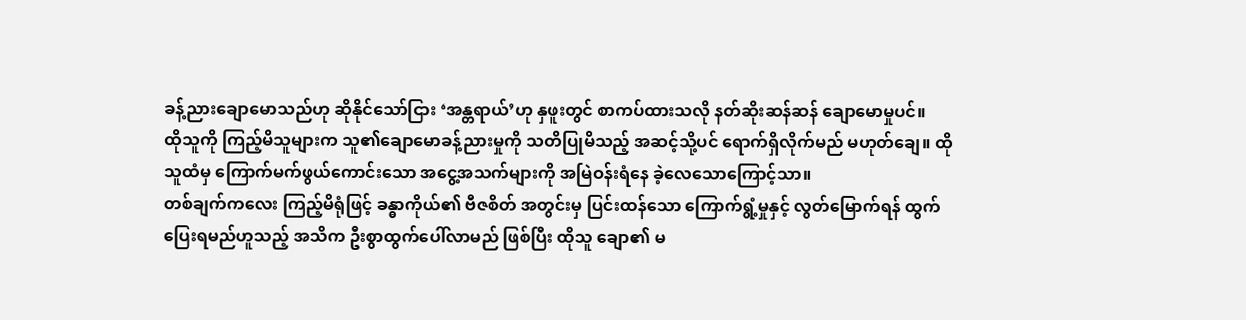ခန့်ညားချောမောသည်ဟု ဆိုနိုင်သော်ငြား ‘အန္တရာယ်’ဟု နှဖူးတွင် စာကပ်ထားသလို နတ်ဆိုးဆန်ဆန် ချောမောမှုပင်။
ထိုသူကို ကြည့်မိသူများက သူ၏ချောမောခန့်ညားမှုကို သတိပြုမိသည့် အဆင့်သို့ပင် ရောက်ရှိလိုက်မည် မဟုတ်ချေ။ ထိုသူထံမှ ကြောက်မက်ဖွယ်ကောင်းသော အငွေ့အသက်များကို အမြဲဝန်းရံနေ ခဲ့လေသောကြောင့်သာ။
တစ်ချက်ကလေး ကြည့်မိရုံဖြင့် ခန္ဓာကိုယ်၏ ဗီဇစိတ် အတွင်းမှ ပြင်းထန်သော ကြောက်ရွံ့မှုနှင့် လွတ်မြောက်ရန် ထွက်ပြေးရမည်ဟူသည့် အသိက ဦးစွာထွက်ပေါ်လာမည် ဖြစ်ပြီး ထိုသူ ချော၏ မ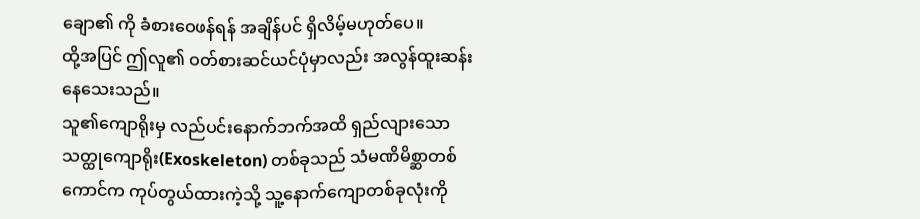ချော၏ ကို ခံစားဝေဖန်ရန် အချိန်ပင် ရှိလိမ့်မဟုတ်ပေ။
ထို့အပြင် ဤလူ၏ ဝတ်စားဆင်ယင်ပုံမှာလည်း အလွန်ထူးဆန်းနေသေးသည်။
သူ၏ကျောရိုးမှ လည်ပင်းနောက်ဘက်အထိ ရှည်လျားသော သတ္ထုကျောရိုး(Exoskeleton) တစ်ခုသည် သံမဏိမိစ္ဆာတစ်ကောင်က ကုပ်တွယ်ထားကဲ့သို့ သူ့နောက်ကျောတစ်ခုလုံးကို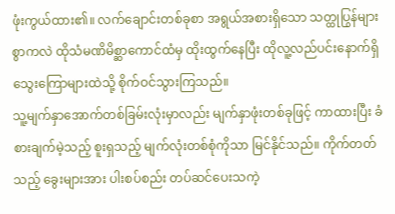ဖုံးကွယ်ထား၏။ လက်ချောင်းတစ်ခုစာ အရွယ်အစားရှိသော သတ္ထုပြွန်များစွာကလဲ ထိုသံမဏိမိစ္ဆာကောင်ထံမှ ထိုးထွက်နေပြီး ထိုလူ့လည်ပင်းနောက်ရှိ သွေးကြောများထဲသို့ စိုက်ဝင်သွားကြသည်။
သူ့မျက်နှာအောက်တစ်ခြမ်းလုံးမှာလည်း မျက်နှာဖုံးတစ်ခုဖြင့် ကာထားပြီး ခံစားချက်မဲ့သည့် စူးရှသည့် မျက်လုံးတစ်စုံကိုသာ မြင်နိုင်သည်။ ကိုက်တတ်သည့် ခွေးများအား ပါးစပ်စည်း တပ်ဆင်ပေးသကဲ့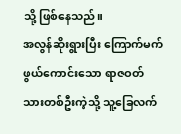သို့ ဖြစ်နေသည်။
အလွန်ဆိုးရွားပြီး ကြောက်မက်ဖွယ်ကောင်းသော ရာဇဝတ်သားတစ်ဦးကဲ့သို့ သူ့ခြေလက်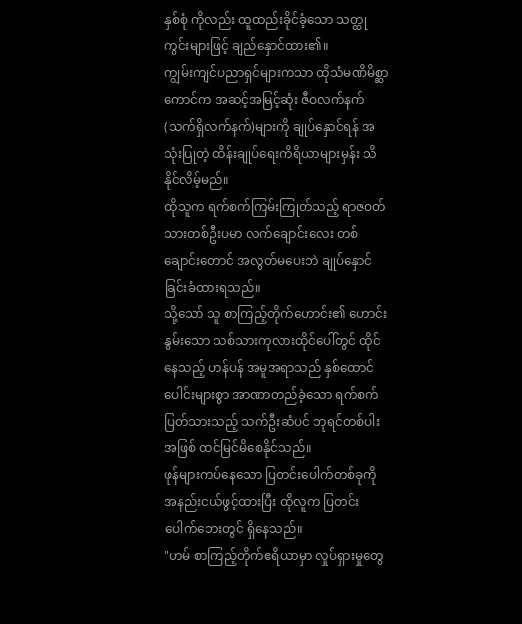နှစ်စုံ ကိုလည်း ထူထည်းခိုင်ခံ့သော သတ္ထုကွင်းများဖြင့် ချည်နှောင်ထား၏။
ကျွမ်းကျင်ပညာရှင်များကသာ ထိုသံမဏိမိစ္ဆာကောင်က အဆင့်အမြင့်ဆုံး ဇီဝလက်နက် (သက်ရှိလက်နက်)များကို ချုပ်နှောင်ရန် အသုံးပြုတဲ့ ထိန်းချုပ်ရေးကိရိယာများမှန်း သိနိုင်လိမ့်မည်။
ထိုသူက ရက်စက်ကြမ်းကြုတ်သည့် ရာဇဝတ်သားတစ်ဦးပမာ လက်ချောင်းလေး တစ်ချောင်းတောင် အလွတ်မပေးဘဲ ချုပ်နှောင်ခြင်းခံထားရသည်။
သို့သော် သူ စာကြည့်တိုက်ဟောင်း၏ ဟောင်းနွမ်းသော သစ်သားကုလားထိုင်ပေါ်တွင် ထိုင်နေသည့် ဟန်ပန် အမူအရာသည် နှစ်ထောင်ပေါင်းများစွာ အာဏာတည်ခဲ့သော ရက်စက်ပြတ်သားသည့် သက်ဦးဆံပင် ဘုရင်တစ်ပါးအဖြစ် ထင်မြင်မိစေနိုင်သည်။
ဖုန်များကပ်နေသော ပြတင်းပေါက်တစ်ခုကို အနည်းငယ်ဖွင့်ထားပြီး ထိုလူက ပြတင်းပေါက်ဘေးတွင် ရှိနေသည်။
"ဟမ် စာကြည့်တိုက်ဧရိယာမှာ လှုပ်ရှားမှုတွေ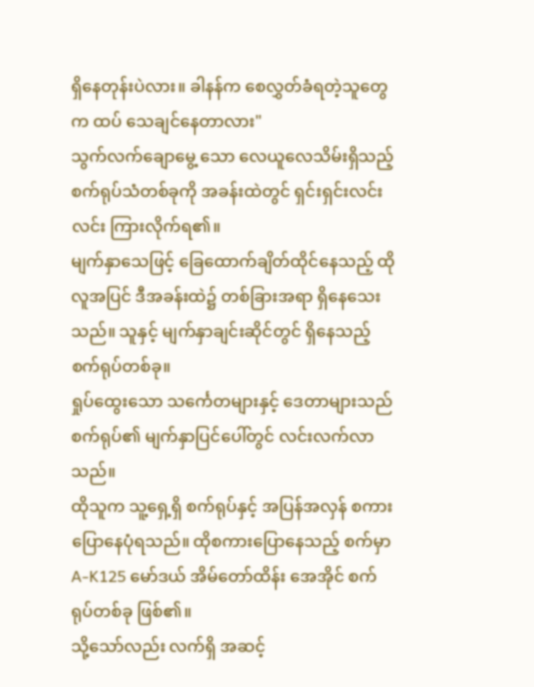ရှိနေတုန်းပဲလား။ ခါနန်က စေလွှတ်ခံရတဲ့သူတွေက ထပ် သေချင်နေတာလား"
သွက်လက်ချောမွေ့ သော လေယူလေသိမ်းရှိသည့် စက်ရုပ်သံတစ်ခုကို အခန်းထဲတွင် ရှင်းရှင်းလင်းလင်း ကြားလိုက်ရ၏။
မျက်နှာသေဖြင့် ခြေထောက်ချိတ်ထိုင်နေသည့် ထိုလူအပြင် ဒီအခန်းထဲ၌ တစ်ခြားအရာ ရှိနေသေးသည်။ သူနှင့် မျက်နှာချင်းဆိုင်တွင် ရှိနေသည့် စက်ရုပ်တစ်ခု။
ရှုပ်ထွေးသော သင်္ကေတများနှင့် ဒေတာများသည် စက်ရုပ်၏ မျက်နှာပြင်ပေါ်တွင် လင်းလက်လာသည်။
ထိုသူက သူ့ရှေ့ရှိ စက်ရုပ်နှင့် အပြန်အလှန် စကားပြောနေပုံရသည်။ ထိုစကားပြောနေသည့် စက်မှာ A-K125 မော်ဒယ် အိမ်တော်ထိန်း အေအိုင် စက်ရုပ်တစ်ခု ဖြစ်၏။
သို့သော်လည်း လက်ရှိ အဆင့်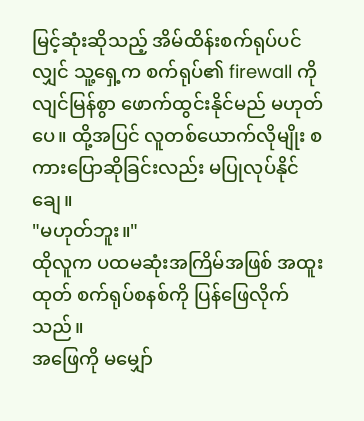မြင့်ဆုံးဆိုသည့် အိမ်ထိန်းစက်ရုပ်ပင်လျှင် သူ့ရှေ့က စက်ရုပ်၏ firewall ကို လျင်မြန်စွာ ဖောက်ထွင်းနိုင်မည် မဟုတ်ပေ။ ထို့အပြင် လူတစ်ယောက်လိုမျိုး စကားပြောဆိုခြင်းလည်း မပြုလုပ်နိုင်ချေ။
"မဟုတ်ဘူး။"
ထိုလူက ပထမဆုံးအကြိမ်အဖြစ် အထူးထုတ် စက်ရုပ်စနစ်ကို ပြန်ဖြေလိုက်သည်။
အဖြေကို မမျှော်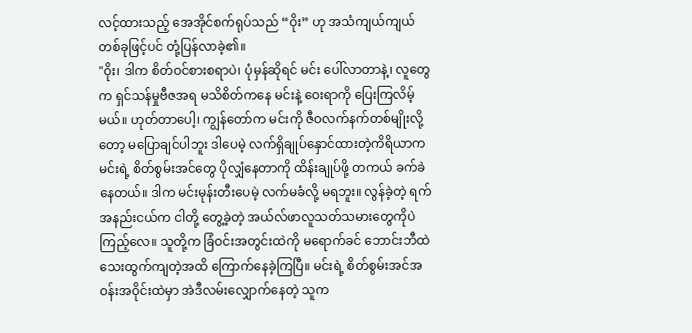လင့်ထားသည့် အေအိုင်စက်ရုပ်သည် “ဝိုး” ဟု အသံကျယ်ကျယ် တစ်ခုဖြင့်ပင် တုံ့ပြန်လာခဲ့၏။
"ဝိုး၊ ဒါက စိတ်ဝင်စားစရာပဲ၊ ပုံမှန်ဆိုရင် မင်း ပေါ်လာတာနဲ့၊ လူတွေက ရှင်သန်မှုဗီဇအရ မသိစိတ်ကနေ မင်းနဲ့ ဝေးရာကို ပြေးကြလိမ့်မယ်။ ဟုတ်တာပေါ့၊ ကျွန်တော်က မင်းကို ဇီဝလက်နက်တစ်မျိုးလို့တော့ မပြောချင်ပါဘူး ဒါပေမဲ့ လက်ရှိချုပ်နှောင်ထားတဲ့ကိရိယာက မင်းရဲ့ စိတ်စွမ်းအင်တွေ ပိုလျှံနေတာကို ထိန်းချုပ်ဖို့ တကယ် ခက်ခဲနေတယ်။ ဒါက မင်းမုန်းတီးပေမဲ့ လက်မခံလို့ မရဘူး။ လွန်ခဲ့တဲ့ ရက်အနည်းငယ်က ငါတို့ တွေ့ခဲ့တဲ့ အယ်လ်ဖာလူသတ်သမားတွေကိုပဲ ကြည့်လေ။ သူတို့က ခြံဝင်းအတွင်းထဲကို မရောက်ခင် ဘောင်းဘီထဲ သေးထွက်ကျတဲ့အထိ ကြောက်နေခဲ့ကြပြီ။ မင်းရဲ့ စိတ်စွမ်းအင်အဝန်းအဝိုင်းထဲမှာ အဲဒီလမ်းလျှောက်နေတဲ့ သူက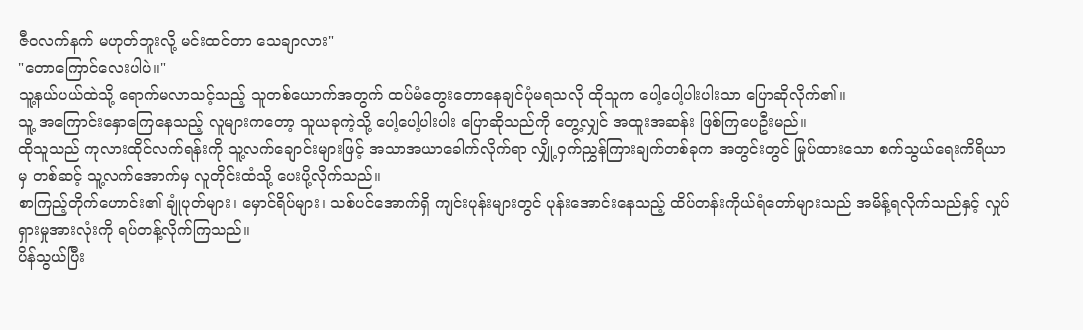ဇီဝလက်နက် မဟုတ်ဘူးလို့ မင်းထင်တာ သေချာလား"
"တောကြောင်လေးပါပဲ။"
သူ့နယ်ပယ်ထဲသို့ ရောက်မလာသင့်သည့် သူတစ်ယောက်အတွက် ထပ်မံတွေးတောနေချင်ပုံမရသလို ထိုသူက ပေါ့ပေါ့ပါးပါးသာ ပြောဆိုလိုက်၏။
သူ့ အကြောင်းနှောကြေနေသည့် လူများကတော့ သူယခုကဲ့သို့ ပေါ့ပေါ့ပါးပါး ပြောဆိုသည်ကို တွေ့လျှင် အထူးအဆန်း ဖြစ်ကြပေဦးမည်။
ထိုသူသည် ကုလားထိုင်လက်ရန်းကို သူ့လက်ချောင်းများဖြင့် အသာအယာခေါက်လိုက်ရာ လျှို့ဝှက်ညွှန်ကြားချက်တစ်ခုက အတွင်းတွင် မြုပ်ထားသော စက်သွယ်ရေးကိရိယာမှ တစ်ဆင့် သူ့လက်အောက်မှ လူတိုင်းထံသို့ ပေးပို့လိုက်သည်။
စာကြည့်တိုက်ဟောင်း၏ ချုံပုတ်များ၊ မှောင်ရိပ်များ၊ သစ်ပင်အောက်ရှိ ကျင်းပုန်းများတွင် ပုန်းအောင်းနေသည့် ထိပ်တန်းကိုယ်ရံတော်များသည် အမိန့်ရလိုက်သည်နှင့် လှုပ်ရှားမှုအားလုံးကို ရပ်တန့်လိုက်ကြသည်။
ပိန်သွယ်ပြီး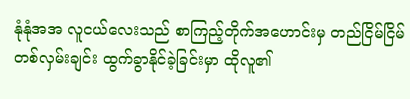နုံနုံအအ လူငယ်လေးသည် စာကြည့်တိုက်အဟောင်းမှ တည်ငြိမ်ငြိမ် တစ်လှမ်းချင်း ထွက်ခွာနိုင်ခဲ့ခြင်းမှာ ထိုလူ၏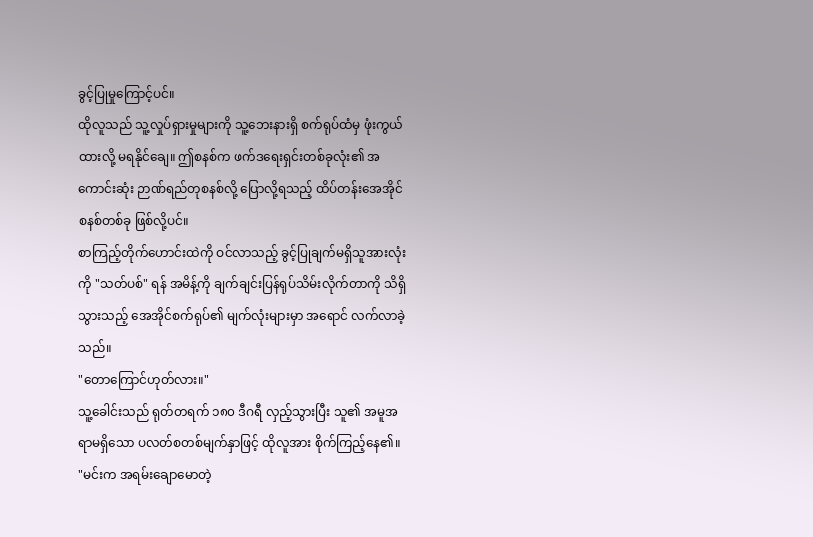ခွင့်ပြုမှုကြောင့်ပင်။
ထိုလူသည် သူ့လှုပ်ရှားမှုများကို သူ့ဘေးနားရှိ စက်ရုပ်ထံမှ ဖုံးကွယ်ထားလို့ မရနိုင်ချေ။ ဤစနစ်က ဖက်ဒရေးရှင်းတစ်ခုလုံး၏ အကောင်းဆုံး ဉာဏ်ရည်တုစနစ်လို့ ပြောလို့ရသည့် ထိပ်တန်းအေအိုင် စနစ်တစ်ခု ဖြစ်လို့ပင်။
စာကြည့်တိုက်ဟောင်းထဲကို ဝင်လာသည့် ခွင့်ပြုချက်မရှိသူအားလုံးကို "သတ်ပစ်" ရန် အမိန့်ကို ချက်ချင်းပြန်ရုပ်သိမ်းလိုက်တာကို သိရှိသွားသည့် အေအိုင်စက်ရုပ်၏ မျက်လုံးများမှာ အရောင် လက်လာခဲ့သည်။
"တောကြောင်ဟုတ်လား။"
သူ့ခေါင်းသည် ရုတ်တရက် ၁၈၀ ဒီဂရီ လှည့်သွားပြီး သူ၏ အမူအရာမရှိသော ပလတ်စတစ်မျက်နှာဖြင့် ထိုလူအား စိုက်ကြည့်နေ၏။
"မင်းက အရမ်းချောမောတဲ့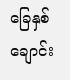ခြေနှစ်ချောင်း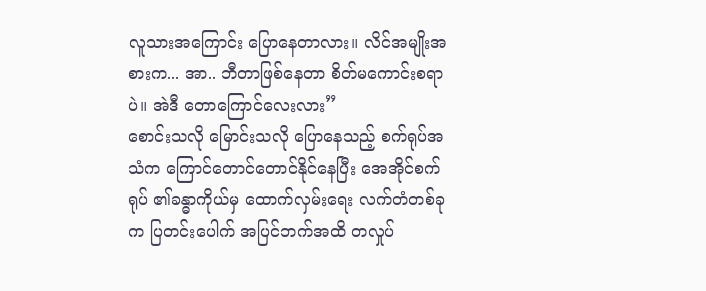လူသားအကြောင်း ပြောနေတာလား။ လိင်အမျိုးအစားက... အာ.. ဘီတာဖြစ်နေတာ စိတ်မကောင်းစရာပဲ။ အဲဒီ တောကြောင်လေးလား”
စောင်းသလို မြောင်းသလို ပြောနေသည့် စက်ရုပ်အသံက ကြောင်တောင်တောင်နိုင်နေပြီး အေအိုင်စက်ရုပ် ၏ခန္ဓာကိုယ်မှ ထောက်လှမ်းရေး လက်တံတစ်ခုက ပြတင်းပေါက် အပြင်ဘက်အထိ တလှုပ်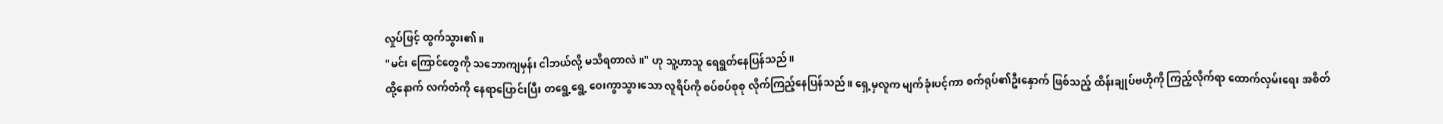လှုပ်ဖြင့် ထွက်သွား၏။
"မင်း ကြောင်တွေကို သဘောကျမှန်း ငါဘယ်လို့ မသိရတာလဲ။" ဟု သူ့ဟာသူ ရေရွတ်နေပြန်သည်။
ထို့နောက် လက်တံကို နေရာပြောင်းပြီး တရွေ့ရွေ့ ဝေးကွာသွားသော လူရိပ်ကို စပ်စပ်စုစု လိုက်ကြည့်နေပြန်သည်။ ရှေ့မှလူက မျက်ခုံးပင့်ကာ စက်ရုပ်၏ဦးနှောက် ဖြစ်သည့် ထိန်းချုပ်ဗဟိုကို ကြည့်လိုက်ရာ ထောက်လှမ်းရေး အစိတ်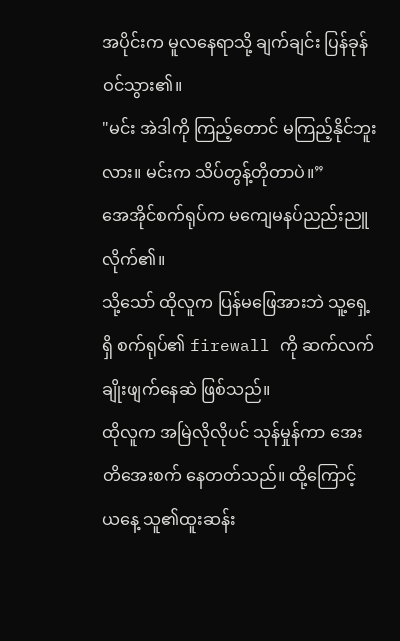အပိုင်းက မူလနေရာသို့ ချက်ချင်း ပြန်ခုန်ဝင်သွား၏။
"မင်း အဲဒါကို ကြည့်တောင် မကြည့်နိုင်ဘူးလား။ မင်းက သိပ်တွန့်တိုတာပဲ။”
အေအိုင်စက်ရုပ်က မကျေမနပ်ညည်းညူလိုက်၏။
သို့သော် ထိုလူက ပြန်မဖြေအားဘဲ သူ့ရှေ့ရှိ စက်ရုပ်၏ firewall ကို ဆက်လက် ချိုးဖျက်နေဆဲ ဖြစ်သည်။
ထိုလူက အမြဲလိုလိုပင် သုန်မှုန်ကာ အေးတိအေးစက် နေတတ်သည်။ ထို့ကြောင့် ယနေ့ သူ၏ထူးဆန်း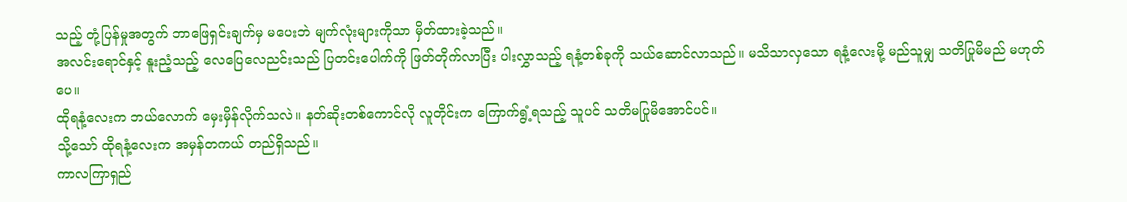သည့် တုံ့ပြန်မှုအတွက် ဘာဖြေရှင်းချက်မှ မပေးဘဲ မျက်လုံးများကိုသာ မှိတ်ထားခဲ့သည်။
အလင်းရောင်နှင့် နူးညံ့သည့် လေပြေလေညင်းသည် ပြတင်းပေါက်ကို ဖြတ်တိုက်လာပြီး ပါးလွှာသည့် ရနံ့တစ်ခုကို သယ်ဆောင်လာသည်။ မသိသာလှသော ရနံ့လေးမို့ မည်သူမျှ သတိပြုမိမည် မဟုတ်ပေ။
ထိုရနံ့လေးက ဘယ်လောက် မှေးမှိန်လိုက်သလဲ။ နတ်ဆိုးတစ်ကောင်လို လူတိုင်းက ကြောက်ရွံ့ရသည့် သူပင် သတိမပြုမိအောင်ပင်။
သို့သော် ထိုရနံ့လေးက အမှန်တကယ် တည်ရှိသည်။
ကာလကြာရှည်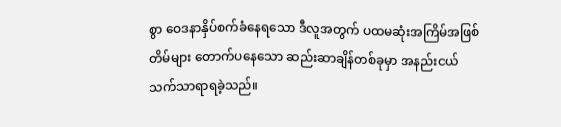စွာ ဝေဒနာနှိပ်စက်ခံနေရသော ဒီလူအတွက် ပထမဆုံးအကြိမ်အဖြစ် တိမ်များ တောက်ပနေသော ဆည်းဆာချိန်တစ်ခုမှာ အနည်းငယ် သက်သာရာရခဲ့သည်။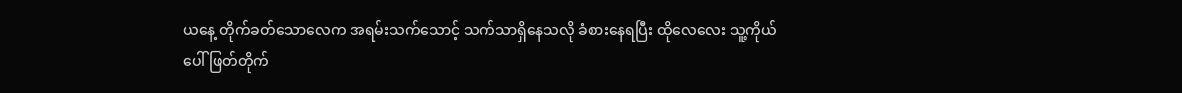ယနေ့ တိုက်ခတ်သောလေက အရမ်းသက်သောင့် သက်သာရှိနေသလို ခံစားနေရပြီး ထိုလေလေး သူ့ကိုယ်ပေါ် ဖြတ်တိုက်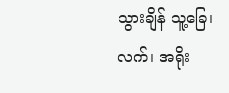သွားချိန် သူ့ခြေ၊ လက်၊ အရိုး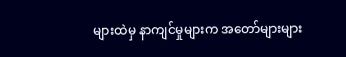များထဲမှ နာကျင်မှုများက အတော်များများ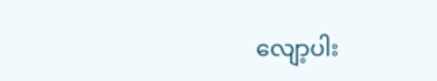လျော့ပါး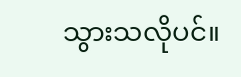သွားသလိုပင်။